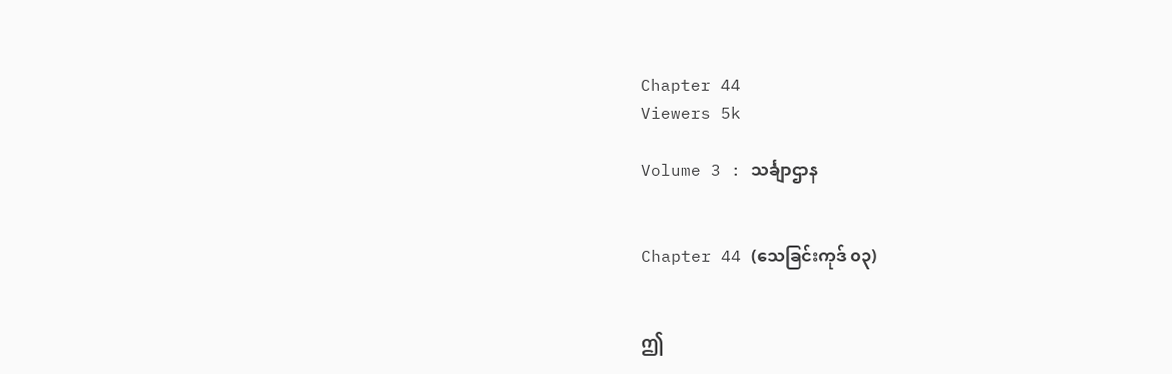Chapter 44
Viewers 5k

Volume 3 : သင်္ချာဌာန


Chapter 44 (သေခြင်းကုဒ် ၀၃)


ဤ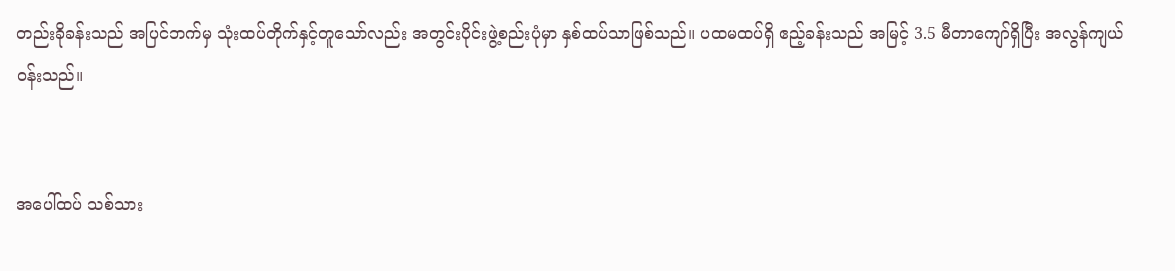တည်းခိုခန်းသည် အပြင်ဘက်မှ သုံးထပ်တိုက်နှင့်တူသော်လည်း အတွင်းပိုင်းဖွဲ့စည်းပုံမှာ နှစ်ထပ်သာဖြစ်သည်။ ပထမထပ်ရှိ ဧည့်ခန်းသည် အမြင့် 3.5 မီတာကျော်ရှိပြီး အလွန်ကျယ်ဝန်းသည်။


အပေါ်ထပ် သစ်‌သား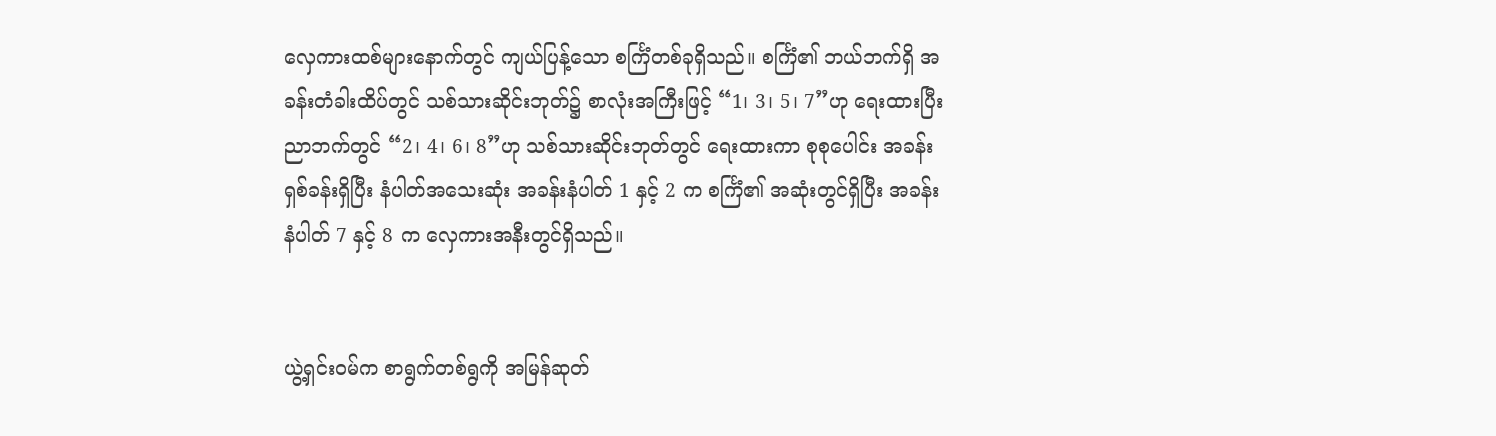လှေကားထစ်များနောက်တွင် ကျယ်ပြန့်သော စင်္ကြံတစ်ခုရှိသည်။ စင်္ကြံ၏ ဘယ်ဘက်ရှိ အခန်းတံခါးထိပ်တွင် သစ်သားဆိုင်းဘုတ်၌ စာလုံးအကြီးဖြင့် “1၊ 3၊ 5၊ 7”ဟု ရေးထားပြီး ညာဘက်တွင် “2၊ 4၊ 6၊ 8”ဟု သစ်သားဆိုင်းဘုတ်တွင် ရေးထားကာ စုစုပေါင်း အခန်းရှစ်ခန်းရှိပြီး နံပါတ်အသေးဆုံး အခန်းနံပါတ် 1 နှင့် 2 က စင်္ကြံ၏ အဆုံးတွင်ရှိပြီး အခန်းနံပါတ် 7 နှင့် 8 က လှေကားအနီးတွင်ရှိသည်။


ယွဲ့ရှင်းဝမ်က စာရွက်တစ်ရွကို အမြန်ဆုတ်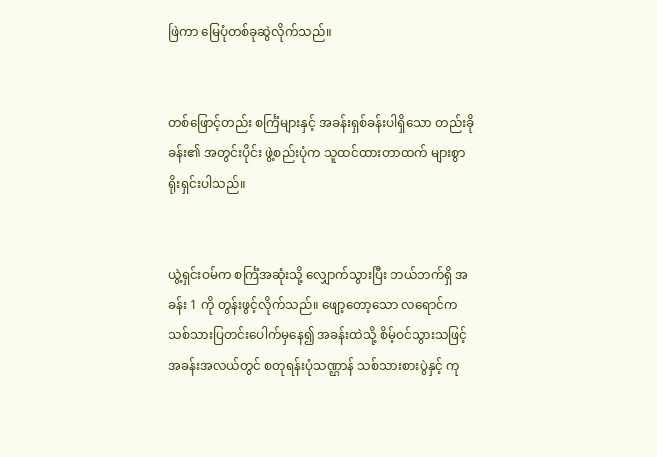ဖြဲကာ မြေပုံတစ်ခုဆွဲလိုက်သည်။


တစ်ဖြောင့်တည်း စင်္ကြံများနှင့် အခန်းရှစ်ခန်းပါရှိသော တည်းခိုခန်း၏ အတွင်းပိုင်း ဖွဲ့စည်းပုံက သူထင်ထားတာထက် များစွာ ရိုးရှင်းပါသည်။


ယွဲ့ရှင်းဝမ်က စင်္ကြံအဆုံးသို့ လျှောက်သွားပြီး ဘယ်ဘက်ရှိ အခန်း 1 ကို တွန်းဖွင့်လိုက်သည်။ ဖျော့တော့သော လရောင်က သစ်သားပြတင်းပေါက်မှနေ၍ အခန်းထဲသို့ စိမ့်ဝင်သွားသဖြင့် အခန်းအလယ်တွင် စတုရန်းပုံသဏ္ဌာန် သစ်သားစားပွဲနှင့် ကု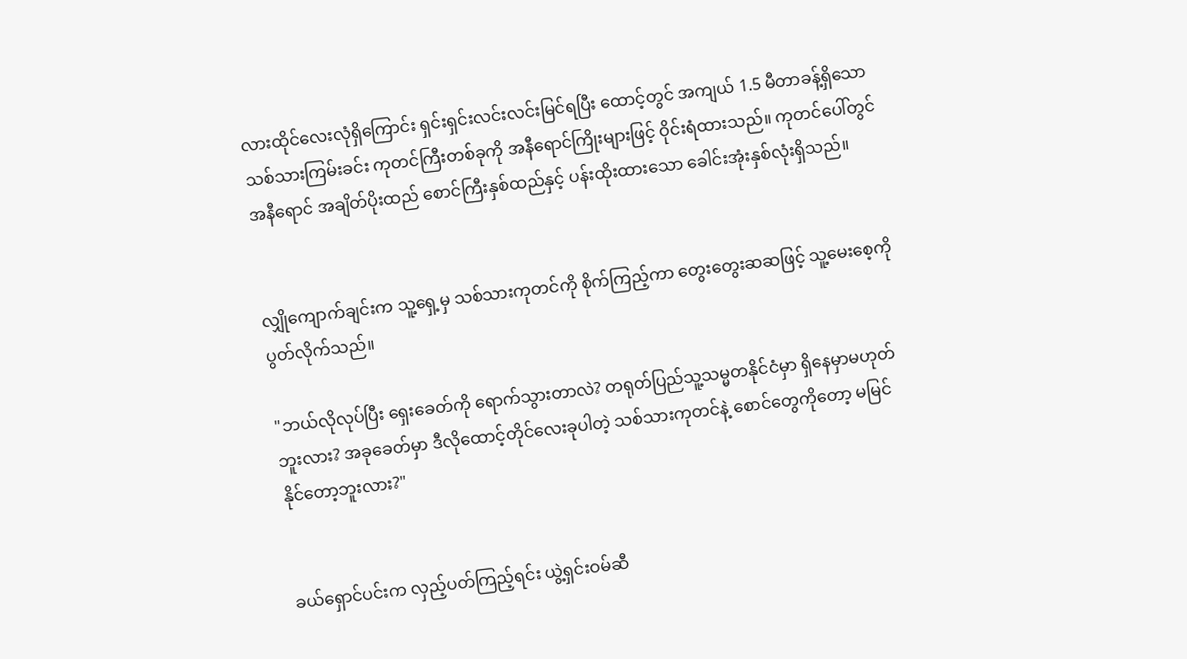လားထိုင်လေးလုံရှိကြောင်း ရှင်းရှင်းလင်းလင်းမြင်ရပြီး ထောင့်တွင် အကျယ် 1.5 မီတာခန့်ရှိသော သစ်သားကြမ်းခင်း ကုတင်ကြီးတစ်ခုကို အနီရောင်ကြိုးများဖြင့် ဝိုင်းရံထားသည်။ ကုတင်ပေါ်တွင် အနီရောင် အချိတ်ပိုးထည် စောင်ကြီးနှစ်ထည်နှင့် ပန်းထိုးထားသော ခေါင်းအုံးနှစ်လုံးရှိသည်။


လျှိုကျောက်ချင်းက သူ့ရှေ့မှ သစ်သားကုတင်ကို စိုက်ကြည့်ကာ တွေးတွေးဆဆဖြင့် သူ့မေးစေ့ကို ပွတ်လိုက်သည်။

"ဘယ်လိုလုပ်ပြီး ရှေးခေတ်ကို ရောက်သွားတာလဲ? တရုတ်ပြည်သူ့သမ္မတနိုင်ငံမှာ ရှိနေမှာမဟုတ်ဘူးလား? အခုခေတ်မှာ ဒီလိုထောင့်တိုင်လေးခုပါတဲ့ သစ်သားကုတင်နဲ့ စောင်တွေကိုတော့ မမြင်နိုင်တော့ဘူးလား?"


ခယ်ရှောင်ပင်းက လှည့်ပတ်ကြည့်ရင်း ယွဲ့ရှင်းဝမ်ဆီ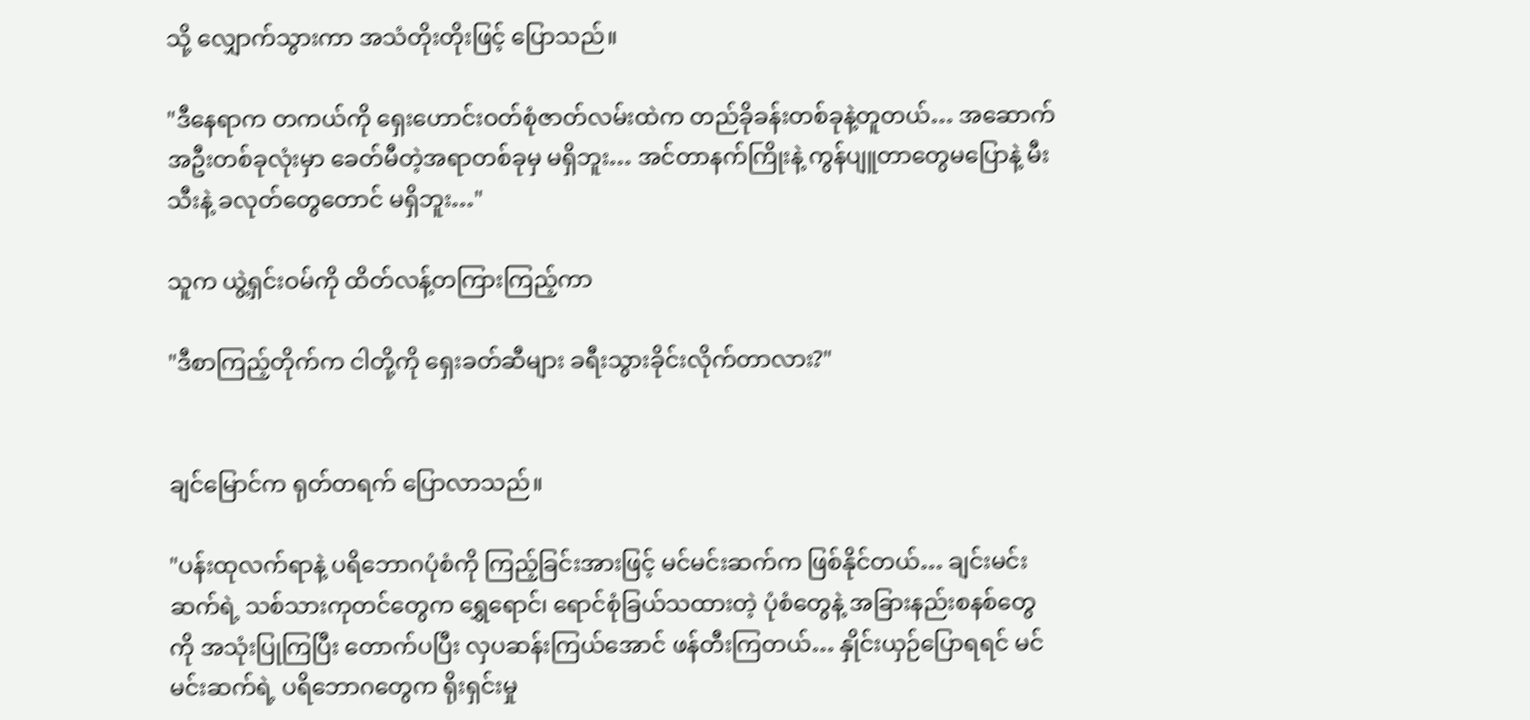သို့ လျှောက်သွားကာ အသံတိုးတိုးဖြင့် ပြောသည်။

"ဒီနေရာက တကယ်ကို ရှေးဟောင်းဝတ်စုံဇာတ်လမ်းထဲက တည်ခိုခန်းတစ်ခုနဲ့တူတယ်… အဆောက်အဦးတစ်ခုလုံးမှာ ခေတ်မီတဲ့အရာတစ်ခုမှ မရှိဘူး… အင်တာနက်ကြိုးနဲ့ ကွန်ပျူတာတွေမပြောနဲ့ မီးသီးနဲ့ ခလုတ်တွေတောင် မရှိဘူး…"

သူက ယွဲ့ရှင်းဝမ်ကို ထိတ်လန့်တကြားကြည့်ကာ

"ဒီစာကြည့်‌တိုက်က ငါတို့ကို ရှေးခတ်ဆီများ ခရီးသွားခိုင်းလိုက်တာလား?"


ချင်မြောင်က ရုတ်တရက် ပြောလာသည်။

"ပန်းထုလက်ရာနဲ့ ပရိဘောဂပုံစံကို ကြည့်ခြင်းအားဖြင့် မင်မင်းဆက်က ဖြစ်နိုင်တယ်… ချင်းမင်းဆက်ရဲ့ သစ်သားကုတင်တွေက ရွှေရောင်၊ ရောင်စုံခြယ်သထားတဲ့ ပုံစံတွေနဲ့ အခြားနည်းစနစ်တွေကို အသုံးပြုကြပြီး တောက်ပပြီး လှပဆန်းကြယ်အောင် ဖန်တီးကြတယ်… နှိုင်းယှဉ်ပြောရရင် မင်မင်းဆက်ရဲ့ ပရိဘောဂတွေက ရိုးရှင်းမှု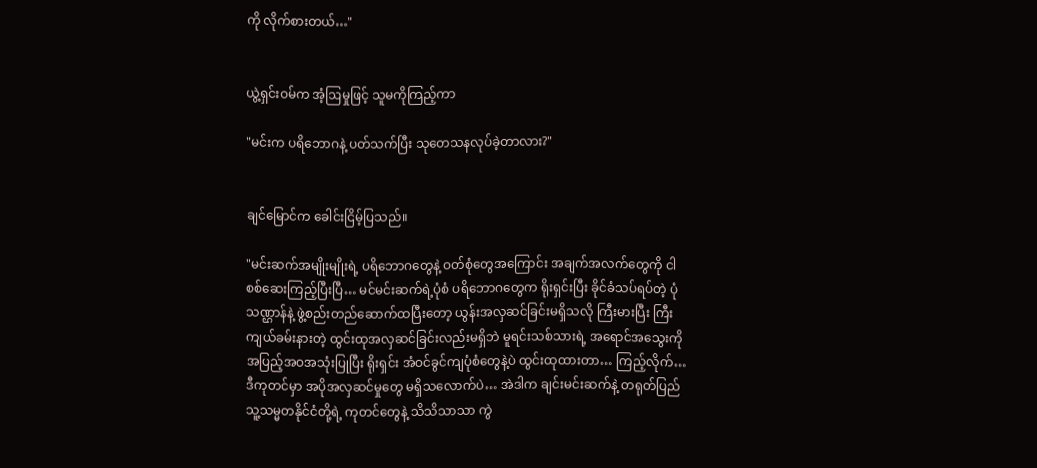ကို လိုက်စားတယ်…"


ယွဲ့ရှင်းဝမ်က အံ့ဩမှုဖြင့် သူမကိုကြည့်ကာ

"မင်းက ‌ပရိဘောဂနဲ့ ပတ်သက်ပြီး သုတေသနလုပ်ခဲ့တာလား?"


ချင်မြောင်က ခေါင်းငြိမ့်ပြသည်။

"မင်းဆက်အမျိုးမျိုးရဲ့ ပရိဘောဂတွေနဲ့ ဝတ်စုံတွေအကြောင်း အချက်အလက်တွေကို ငါစစ်ဆေးကြည့်ပြီးပြီ… မင်မင်းဆက်ရဲ့ပုံစံ ပရိဘောဂတွေက ရိုးရှင်းပြီး ခိုင်ခံသပ်ရပ်တဲ့ ပုံသဏ္ဌာန်နဲ့ ဖွဲ့စည်းတည်ဆောက်ထပြီးတော့ ယွန်းအလှဆင်ခြင်းမရှိသလို ကြီးမားပြီး ကြီးကျယ်ခမ်းနားတဲ့ ထွင်းထုအလှဆင်ခြင်းလည်းမရှိဘဲ မူရင်းသစ်သားရဲ့ အရောင်အသွေးကို အပြည့်အဝအသုံးပြုပြီး ရိုးရှင်း အံဝင်ခွင်ကျပုံစံတွေနဲ့ပဲ ထွင်းထုထားတာ… ကြည့်လိုက်… ဒီကုတင်မှာ အပိုအလှဆင်မှုတွေ မရှိသလောက်ပဲ… အဲဒါက ချင်းမင်းဆက်နဲ့ တရုတ်ပြည်သူ့သမ္မတနိုင်ငံတို့ရဲ့ ကုတင်တွေနဲ့ သိသိသာသာ ကွဲ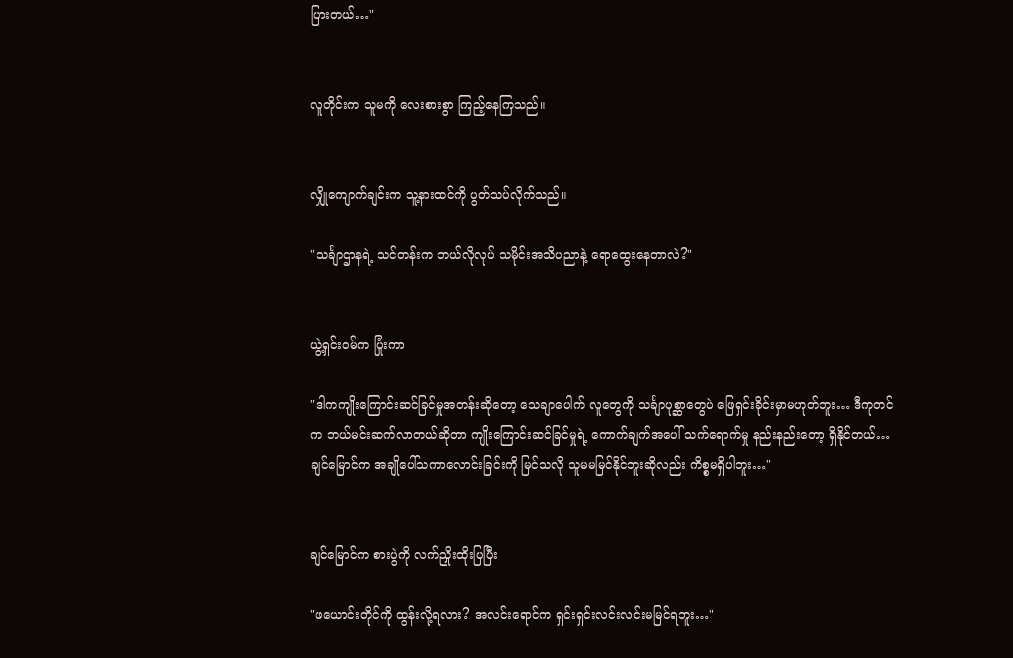ပြားတယ်…"


လူတိုင်းက သူမကို လေးစားစွာ ကြည့်နေကြသည်။


လျှိုကျောက်ချင်းက သူ့နားထင်ကို ပွတ်သပ်လိုက်သည်။

"သင်္ချာဌာနရဲ့ သင်တန်းက ဘယ်လိုလုပ် သမိုင်းအသိပညာနဲ့ ရောထွေးနေတာလဲ?"


ယွဲ့ရှင်းဝမ်က ပြုံးကာ

"ဒါကကျိုးကြောင်းဆင်ခြင်မှုအတန်းဆိုတော့ သေချာပေါက် လူတွေကို သင်္ချာပုစ္ဆာတွေပဲ ဖြေရှင်းခိုင်းမှာမဟုတ်ဘူး… ဒီကုတင်က ဘယ်မင်းဆက်လာတယ်ဆိုတာ ကျိုးကြောင်းဆင်ခြင်မှုရဲ့ ကောက်ချက်အပေါ် သက်ရောက်မှု နည်းနည်းတော့ ရှိနိုင်တယ်… ချင်မြောင်က အချိုပေါ်သကာလောင်းခြင်းကို မြင်သလို သူမမမြင်နိုင်ဘူးဆိုလည်း ကိစ္စမရှိပါဘူး…"


ချင်မြောင်က စားပွဲကို လက်ညှိုးထိုးပြပြီး

"ဖယောင်းတိုင်ကို ထွန်းလို့ရလား? အလင်းရောင်က ရှင်းရှင်းလင်းလင်းမမြင်ရဘူး…"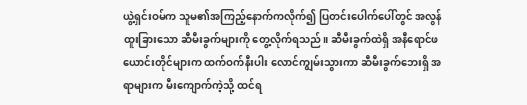ယွဲ့ရှင်းဝမ်က သူမ၏အကြည့်နောက်ကလိုက်၍ ပြတင်းပေါက်ပေါ်တွင် အလွန်ထူးခြားသော ဆီမီးခွက်များကို တွေ့လိုက်ရသည်။ ဆီမီးခွက်ထဲရှိ အနီရောင်ဖယောင်းတိုင်များက ထက်ဝက်နီးပါး လောင်ကျွမ်းသွားကာ ဆီမီးခွက်ဘေးရှိ အရာများက မီးကျောက်ကဲ့သို့ ထင်ရ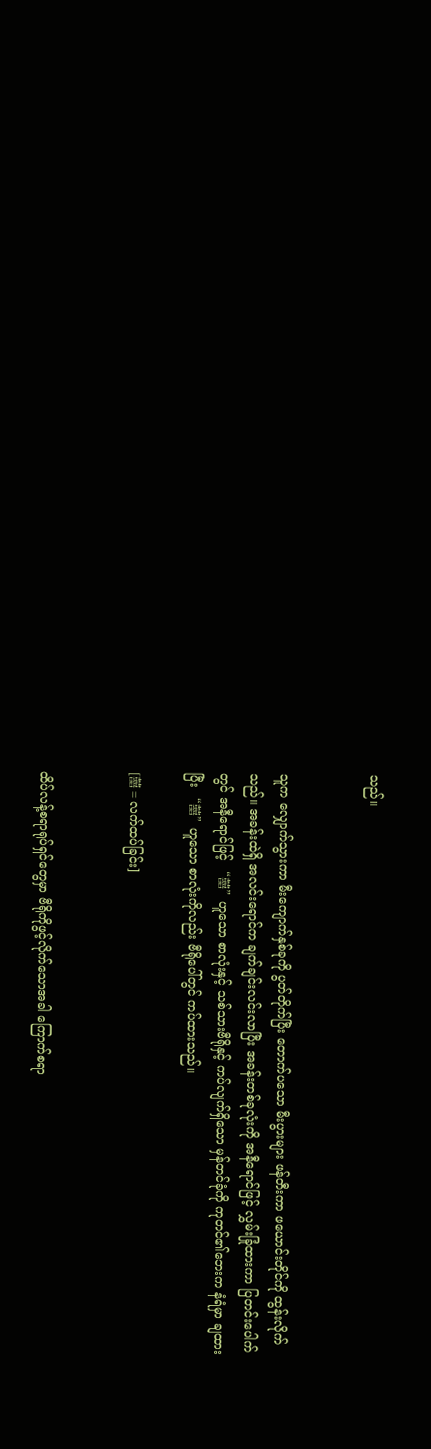သည်။


သူက လျှောက်သွားကာ မီးကျောက်နှစ်ခုကို ပွတ်တိုက်ပြီး တောက်ပသော မီးပွားများ ဖန်တီးကာ ဖယောင်းတိုင်ကို ထွန်းလိုက်သည်။ အခန်းထဲရှိ အလင်းရောင်က ချက်ချင်းလင်းလာပြီး အခန်းတစ်ခုလုံးကို အနီရောင်ဖြင့် လွှမ်းခြုံထား‌ကာ ပြတင်းပေါက်တွင် အနီရောင်ဖြင့် “囍”ဟူသော စာလုံးနှင့် သစ်သားဗီရိုနှင့် ကပ်လျက်ရှိသော မှန်တင်ခုံကို ကုတင်၏ဘေးက နံရံမှာ ချထားပြီး “囍”ဟူသော စာလုံးကိုလည်း ဗီရိုပေါ်တွင် ကပ်ထားသည်။

[囍 = လက်ထပ်ခြင်း]


ထိပ်လန့်စရာရုပ်ရှင်တွေမှာ ဗီရိုကိုဖွင့်လိုက်သောအခါ ကြောက်စရာ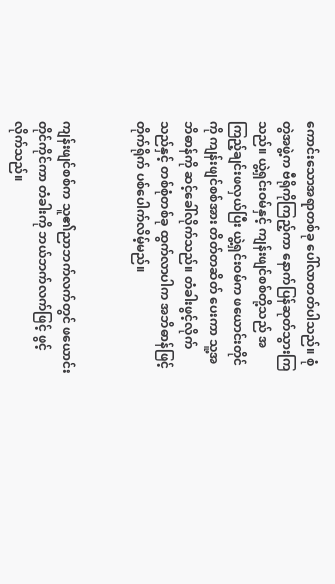ကောင်းသောအရာတစ်ခု ပေါ်လာတတ်ပါသည်။ စုံတွဲအဖွဲ့က ဗီရိုကိုကြည့်ကာ နောက်ပြန်ဆုတ်သွားကြသည်။ ယွဲ့ရှင်းဝမ်နှင့် ကျန်းဖျင်စစ်တို့သည် အကြည့်ချင်းဖလှယ်ပြီး ယွဲ့ရှင်းဝမ်က ဖယောင်းတိုင်ကို ကျန်းဖျင်စစ်အား တိတ်တဆိတ် ပေးကာ သူ့အဘိဓာန်ကို ဆင့်ခေါ်လိုက်သည်။ တံခါးဖွင့်လိုက်သည်နှင့် တစ်စုံတစ်ခု ထွက်လာပါက အဘိဓာန်ဖြင့် တိုက်ရိုက် ပစ်ပေါက်လိမ့်မည်။


ကျန်းဖျင်စစ်က သူ၏ညာဘက်လက်တွင် ဖယောင်းတိုင်ကိုင်ကာ တံခါးကို ဘယ်ဘက်လက်ဖြင့် ဖွင့်လိုက်သည်။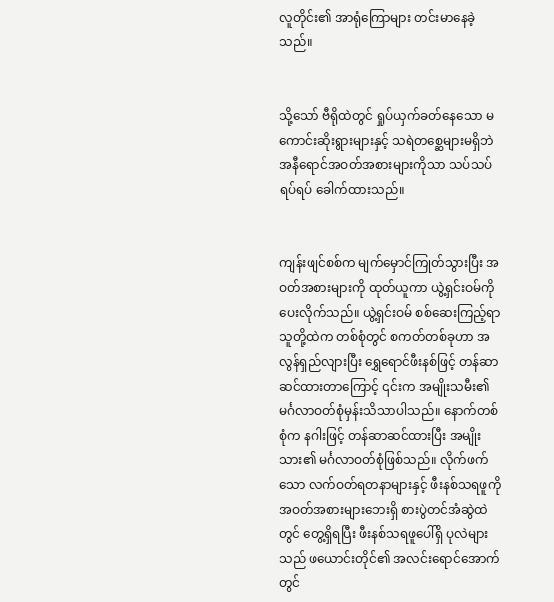လူတိုင်း၏ အာရုံကြောများ တင်းမာနေခဲ့သည်။


သို့သော် ဗီရိုထဲတွင် ရှုပ်ယှက်ခတ်နေသော မကောင်းဆိုးရွားများနှင့် သရဲတစ္ဆေများမရှိဘဲ အနီရောင်အဝတ်အစားများကိုသာ သပ်သပ်ရပ်ရပ် ခေါက်ထားသည်။


ကျန်းဖျင်စစ်က မျက်မှောင်ကြုတ်သွားပြီး အဝတ်အစားများကို ထုတ်ယူကာ ယွဲ့ရှင်းဝမ်ကို ပေးလိုက်သည်။ ယွဲ့ရှင်းဝမ် စစ်ဆေးကြည့်ရာ သူတို့ထဲက တစ်စုံတွင် စကတ်တစ်ခုဟာ အလွန်ရှည်လျားပြီး ရွှေရောင်ဖီးနစ်ဖြင့် တန်ဆာဆင်ထားတာကြောင့် ၎င်းက အမျိုးသမီး၏ မင်္ဂလာဝတ်စုံမှန်းသိသာပါသည်။ နောက်တစ်စုံက နဂါးဖြင့် တန်ဆာဆင်ထားပြီး အမျိုးသား၏ မင်္ဂလာဝတ်စုံဖြစ်သည်။ လိုက်ဖက်သော လက်ဝတ်ရတနာများနှင့် ဖီးနစ်သရဖူကို အဝတ်အစားများဘေးရှိ စားပွဲတင်အံဆွဲထဲတွင် တွေ့ရှိရပြီး ဖီးနစ်သရဖူပေါ်ရှိ ပုလဲများသည် ဖယောင်းတိုင်၏ အလင်းရောင်အောက်တွင်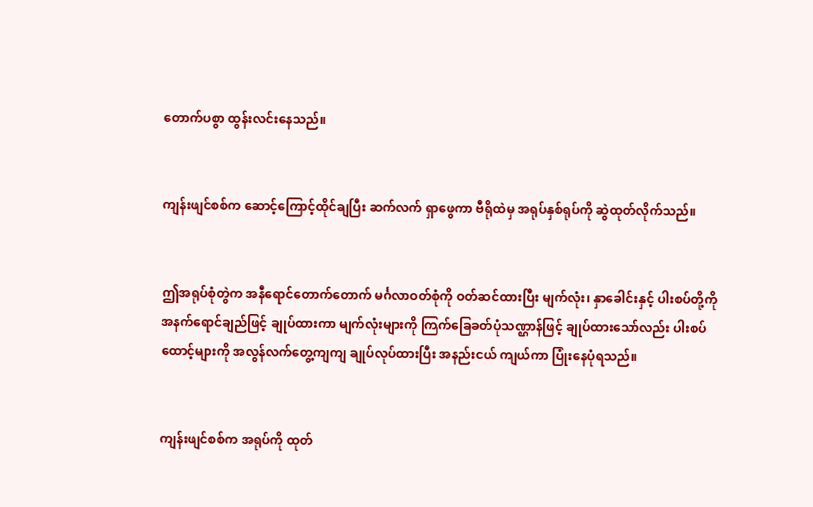တောက်ပစွာ ထွန်းလင်းနေသည်။


ကျန်းဖျင်စစ်က ဆောင့်ကြောင့်ထိုင်ချပြီး ဆက်လက် ရှာဖွေကာ ဗီရိုထဲမှ အရုပ်နှစ်ရုပ်ကို ဆွဲထုတ်လိုက်သည်။


ဤအရုပ်စုံတွဲက အနီရောင်တောက်တောက် မင်္ဂလာဝတ်စုံကို ဝတ်ဆင်ထားပြီး မျက်လုံး၊ နှာခေါင်းနှင့် ပါးစပ်တို့ကို အနက်ရောင်ချည်ဖြင့် ချုပ်ထားကာ မျက်လုံးများကို ကြက်ခြေခတ်ပုံသဏ္ဌာန်ဖြင့် ချုပ်ထားသော်လည်း ပါးစပ်ထောင့်များကို အလွန်လက်တွေ့ကျကျ ချုပ်လုပ်ထားပြီး အနည်းငယ် ကျယ်ကာ ပြုံးနေပုံရသည်။


ကျန်းဖျင်စစ်က အရုပ်ကို ထုတ်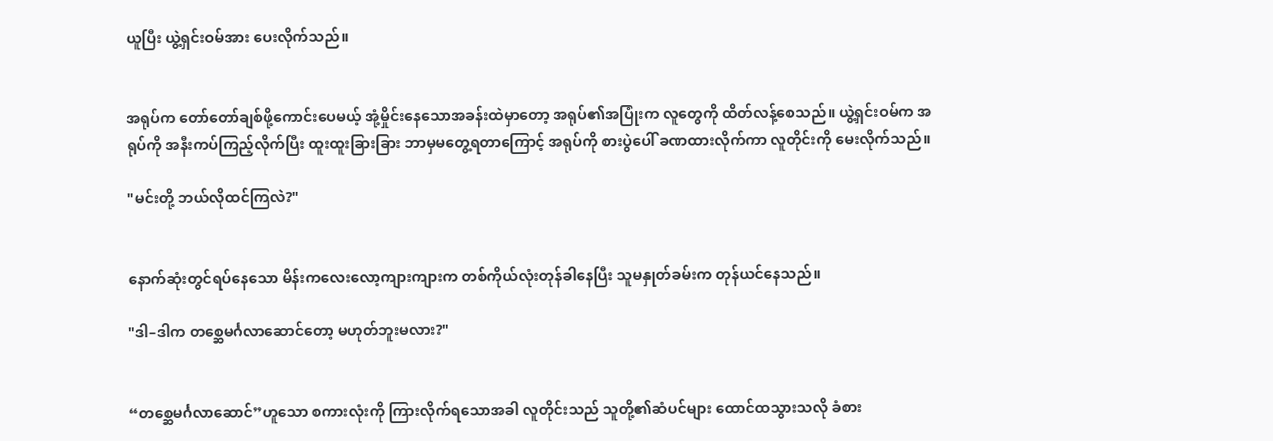ယူပြီး ယွဲ့ရှင်းဝမ်အား ပေးလိုက်သည်။


အရုပ်က တော်တော်ချစ်ဖို့ကောင်းပေမယ့် အုံ့မှိုင်းနေသောအခန်းထဲမှာတော့ အရုပ်၏အပြုံးက လူတွေကို ထိတ်လန့်စေသည်။ ယွဲ့ရှင်းဝမ်က အရုပ်ကို အနီးကပ်ကြည့်လိုက်ပြီး ထူးထူးခြားခြား ဘာမှမတွေ့ရတာကြောင့် အရုပ်ကို စားပွဲပေါ် ‌ခဏထားလိုက်ကာ လူတိုင်းကို မေးလိုက်သည်။

"မင်းတို့ ဘယ်လိုထင်ကြလဲ?"


နောက်ဆုံးတွင်ရပ်နေသော မိန်းကလေးလော့ကျားကျားက တစ်ကိုယ်လုံးတုန်ခါနေပြီး သူမနှုတ်ခမ်းက တုန်ယင်နေသည်။

"ဒါ–ဒါက တစ္ဆေမင်္ဂလာဆောင်တော့ မဟုတ်ဘူးမလား?"


“တစ္ဆေမင်္ဂလာဆောင်”ဟူသော စကားလုံးကို ကြားလိုက်ရသောအခါ လူတိုင်းသည် သူတို့၏ဆံပင်များ ထောင်ထသွားသလို ခံစား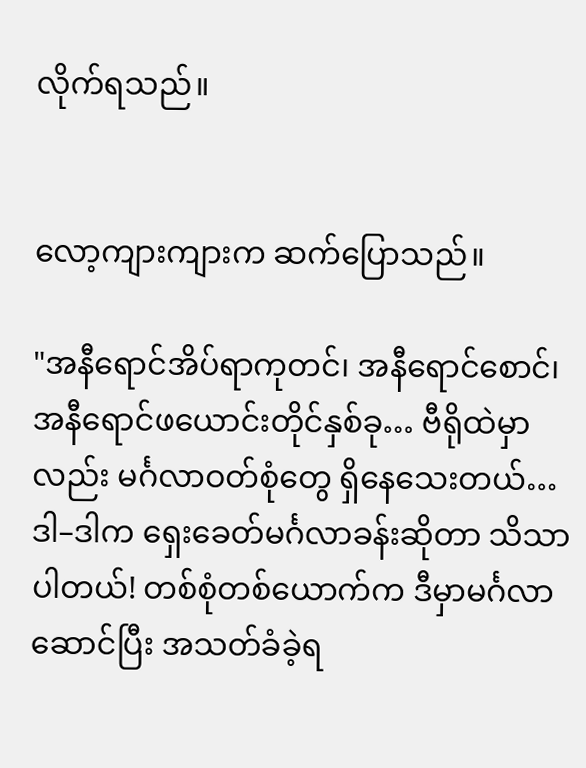လိုက်ရသည်။


လော့‌ကျားကျားက ဆက်ပြောသည်။

"အနီရောင်အိပ်ရာကုတင်၊ အနီရောင်စောင်၊ အနီရောင်ဖယောင်းတိုင်နှစ်ခု… ဗီရိုထဲမှာလည်း မင်္ဂလာဝတ်စုံတွေ ရှိနေသေးတယ်… ဒါ–ဒါက ရှေးခေတ်မင်္ဂလာခန်းဆိုတာ သိသာပါတယ်! တစ်စုံတစ်ယောက်က ဒီမှာမင်္ဂလာဆောင်ပြီး အသတ်ခံခဲ့ရ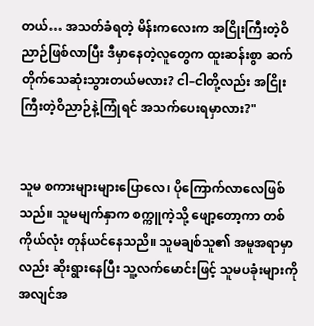တယ်… အသတ်ခံရတဲ့ မိန်းကလေးက အငြိုးကြီးတဲ့ဝိညာဉ်ဖြစ်လာပြီး ဒီမှာနေတဲ့လူတွေက ထူးဆန်းစွာ ဆက်တိုက်သေဆုံးသွားတယ်မလား? ငါ–ငါတို့လည်း အငြိုးကြီးတဲ့ဝိညာဉ်နဲ့ကြုံရင် အသက်ပေးရမှာလား?"


သူမ စကား‌များများပြောလေ၊ ပိုကြောက်‌လာလေဖြစ်သည်။ သူမမျက်နှာက စက္ကူကဲ့သို့ ဖျော့တော့ကာ တစ်ကိုယ်လုံး တုန်ယင်နေသညိ။ သူမချစ်သူ၏ အမူအရာမှာလည်း ဆိုးရွားနေပြီး သူ့လက်မောင်းဖြင့် သူမပခုံးများကို အလျင်အ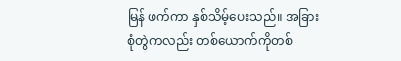မြန် ဖက်ကာ နှစ်သိမ့်ပေးသည်။ အခြားစုံတွဲကလည်း တစ်ယောက်ကိုတစ်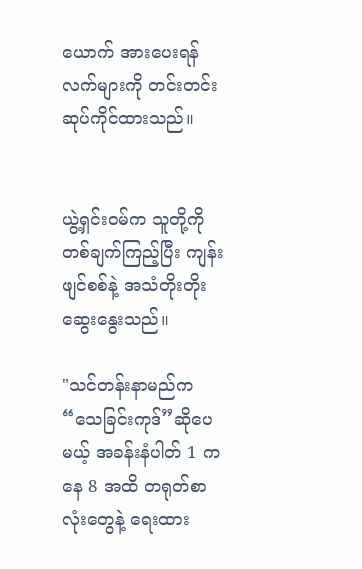ယောက် ‌အားပေးရန် လက်များကို တင်းတင်းဆုပ်ကိုင်ထားသည်။


ယွဲ့ရှင်းဝမ်က သူတို့ကို တစ်ချက်ကြည့်ပြီး ကျန်းဖျင်စစ်နဲ့ အသံတိုးတိုး ဆွေးနွေးသည်။

"သင်တန်းနာမည်က “သေခြင်းကုဒ်”ဆိုပေမယ့် အခန်းနံပါတ် 1 ကနေ 8 အထိ တရုတ်စာလုံးတွေနဲ့ ရေးထား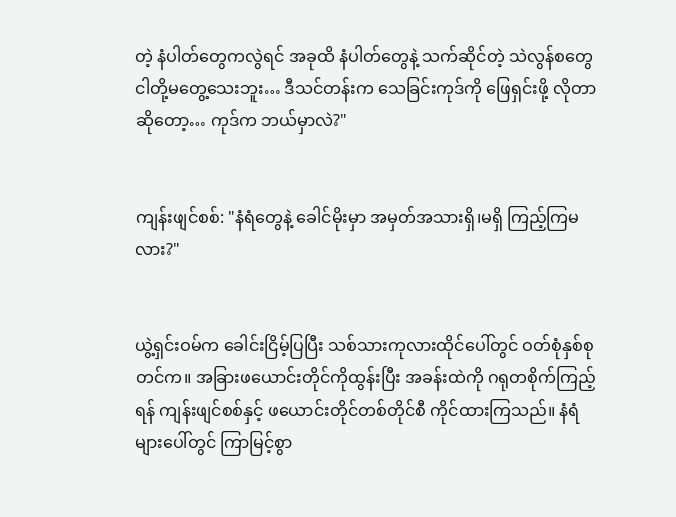တဲ့ နံပါတ်တွေကလွဲရင် အခုထိ နံပါတ်တွေနဲ့ သက်ဆိုင်တဲ့ သဲလွန်‌စတွေ ငါတို့မတွေ့သေးဘူး… ဒီသင်တန်းက သေခြင်းကုဒ်ကို ဖြေရှင်းဖို့ လိုတာဆိုတော့… ကုဒ်က ဘယ်မှာလဲ?"


ကျန်းဖျင်စစ်: "နံရံ‌တွေနဲ့ ခေါင်မိုးမှာ အမှတ်အသားရှိ၊မရှိ ကြည့်ကြမလား?"


ယွဲ့ရှင်းဝမ်က ခေါင်းငြိမ့်ပြပြီး သစ်သားကုလားထိုင်ပေါ်တွင် ဝတ်စုံနှစ်စုတင်က။ အခြားဖယောင်းတိုင်ကိုထွန်းပြီး အခန်းထဲကို ဂရုတစိုက်ကြည့်ရန် ကျန်းဖျင်စစ်နှင့် ဖယောင်းတိုင်တစ်တိုင်စီ ကိုင်ထားကြသည်။ နံရံများပေါ်တွင် ကြာမြင့်စွာ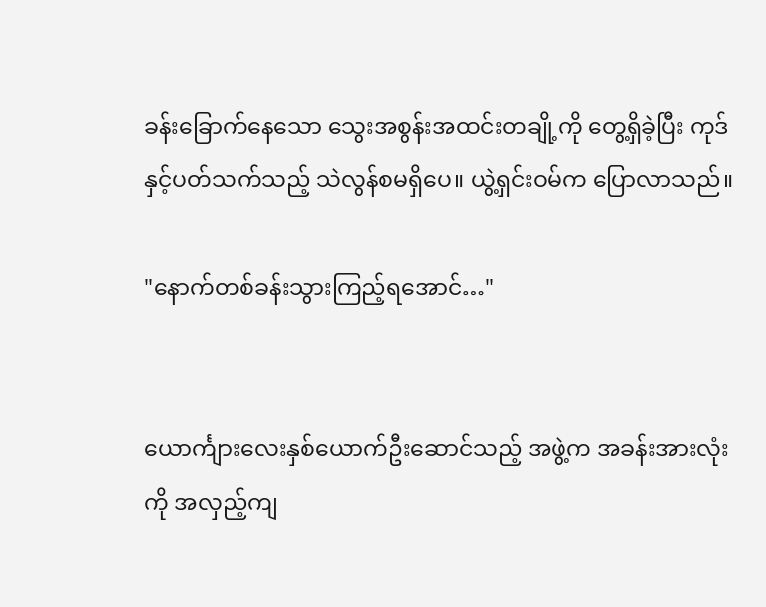ခန်းခြောက်နေသော သွေးအစွန်းအထင်းတချို့ကို တွေ့ရှိခဲ့ပြီး ကုဒ်နှင့်ပတ်သက်သည့် သဲလွန်စမရှိပေ။ ယွဲ့ရှင်းဝမ်က ပြောလာသည်။

"နောက်တစ်ခန်းသွားကြည့်ရအောင်…"


ယောင်္ကျားလေးနှစ်ယောက်ဦးဆောင်သည့် အဖွဲ့က အခန်းအားလုံးကို အလှည့်ကျ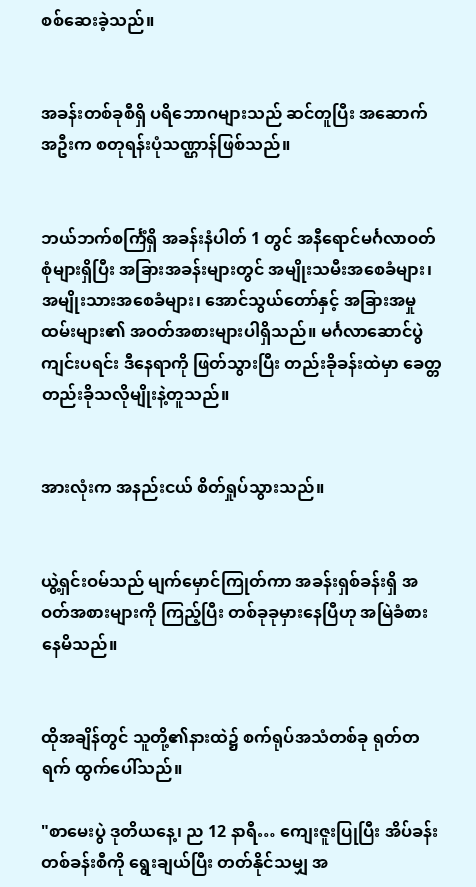စစ်ဆေးခဲ့သည်။


အခန်းတစ်ခုစီရှိ ပရိဘောဂများသည် ဆင်တူပြီး အဆောက်အဦးက စတုရန်းပုံသဏ္ဌာန်ဖြစ်သည်။


ဘယ်ဘက်စင်္ကြံရှိ အခန်းနံပါတ် 1 တွင် အနီရောင်မင်္ဂလာဝတ်စုံများရှိပြီး အခြားအခန်းများတွင် အမျိုးသမီးအစေခံများ၊ အမျိုးသားအစေခံများ၊ အောင်သွယ်တော်နှင့် အခြားအမှုထမ်းများ၏ အဝတ်အစားများပါရှိသည်။ မင်္ဂလာဆောင်ပွဲကျင်းပရင်း ဒီနေရာကို ဖြတ်သွားပြီး တည်းခိုခန်းထဲမှာ ခေတ္တတည်းခိုသလိုမျိုးနဲ့တူသည်။


အားလုံးက အနည်းငယ် စိတ်ရှုပ်သွားသည်။


ယွဲ့ရှင်းဝမ်သည် မျက်မှောင်ကြုတ်ကာ အခန်းရှစ်ခန်းရှိ အဝတ်အစားများကို ကြည့်ပြီး တစ်ခုခုမှားနေပြီဟု အမြဲခံစားနေမိသည်။


ထိုအချိန်တွင် သူတို့၏နားထဲ၌ စက်ရုပ်အသံတစ်ခု ရုတ်တရက် ထွက်ပေါ်သည်။

"စာမေးပွဲ ဒုတိယနေ့၊ ည 12 နာရီ… ကျေးဇူးပြုပြီး အိပ်ခန်းတစ်ခန်းစီကို ရွေးချယ်ပြီး တတ်နိုင်သမျှ အ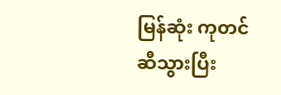မြန်ဆုံး ကုတင်ဆီသွားပြီး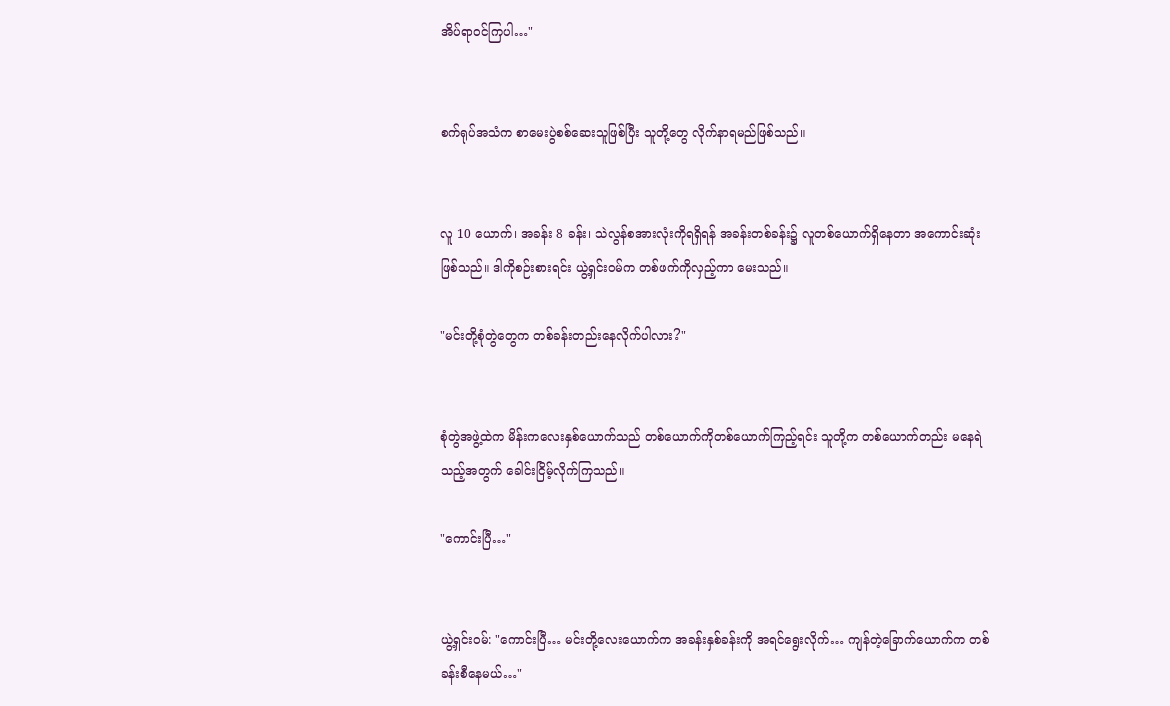အိပ်ရာဝင်ကြပါ…"


စက်ရုပ်အသံက စာမေးပွဲစစ်ဆေးသူဖြစ်ပြီး သူတို့တွေ လိုက်နာရမည်ဖြစ်သည်။


လူ 10 ယောက်၊ အခန်း 8 ခန်း၊ သဲလွန်စအားလုံးကိုရရှိရန် အခန်းတစ်ခန်း၌ လူတစ်ယောက်ရှိနေတာ အကောင်းဆုံးဖြစ်သည်။ ဒါကိုစဉ်းစားရင်း ယွဲ့ရှင်းဝမ်က တစ်ဖက်ကိုလှည့်ကာ မေးသည်။

"မင်းတို့စုံတွဲတွေက တစ်ခန်းတည်းနေလိုက်ပါလား?"


စုံတွဲအဖွဲ့ထဲက မိန်းကလေးနှစ်ယောက်သည် တစ်ယောက်ကိုတစ်ယောက်ကြည့်ရင်း သူတို့က တစ်ယောက်တည်း မနေရဲသည့်အတွက် ခေါင်းငြိမ့်လိုက်ကြသည်။

"ကောင်းပြီ…"


ယွဲ့ရှင်းဝမ်: "ကောင်းပြီ… မင်းတို့လေးယောက်က အခန်းနှစ်ခန်းကို အရင်ရွေးလိုက်… ကျန်တဲ့ခြောက်ယောက်က တစ်ခန်းစီနေမယ်…"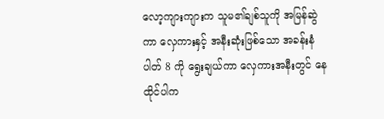လော့ကျားကျားက သူမ၏ချစ်သူကို အမြန်ဆွဲကာ လှေကားနှင့် အနီးဆုံးဖြစ်သော အခန်းနံပါတ် 8 ကို ရွေးချယ်ကာ လှေကားအနီးတွင် နေထိုင်ပါက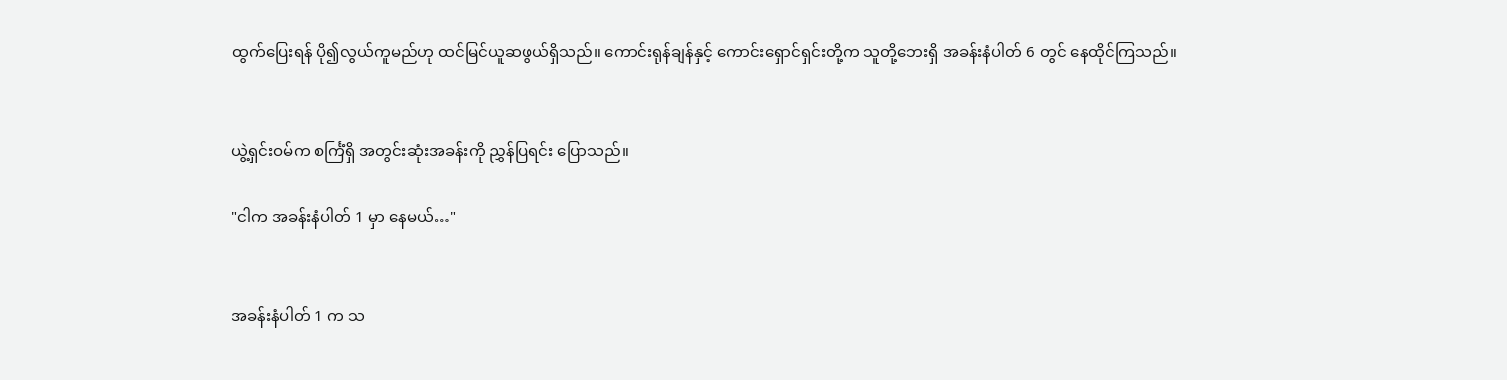ထွက်ပြေးရန် ပို၍လွယ်ကူမည်ဟု ထင်မြင်ယူဆဖွယ်ရှိသည်။ ကောင်းရုန်ချန်နှင့် ကောင်းရှောင်ရှင်းတို့က သူတို့ဘေးရှိ အခန်းနံပါတ် 6 တွင် နေထိုင်ကြသည်။


ယွဲ့ရှင်းဝမ်က စင်္ကြံရှိ အတွင်းဆုံးအခန်းကို ညွှန်ပြရင်း ပြောသည်။

"ငါက အခန်းနံပါတ် 1 မှာ နေမယ်…"


အခန်းနံပါတ် 1 က သ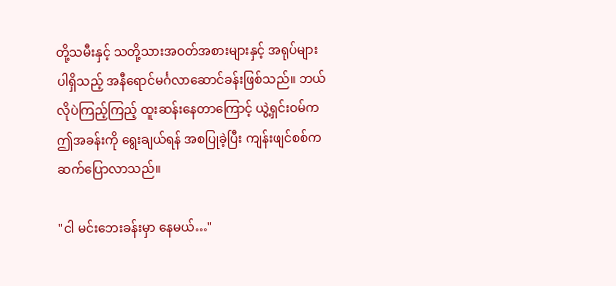တို့သမီးနှင့် သတို့သားအဝတ်အစားများနှင့် အရုပ်များပါရှိသည့် အနီရောင်မင်္ဂလာဆောင်ခန်းဖြစ်သည်။ ဘယ်လိုပဲကြည့်ကြည့် ထူးဆန်းနေတာကြောင့် ယွဲ့ရှင်းဝမ်က ဤအခန်းကို ရွေးချယ်ရန် အစပြုခဲ့ပြီး ကျန်းဖျင်စစ်က ဆက်ပြောလာသည်။

"ငါ မင်းဘေးခန်းမှာ နေမယ်…"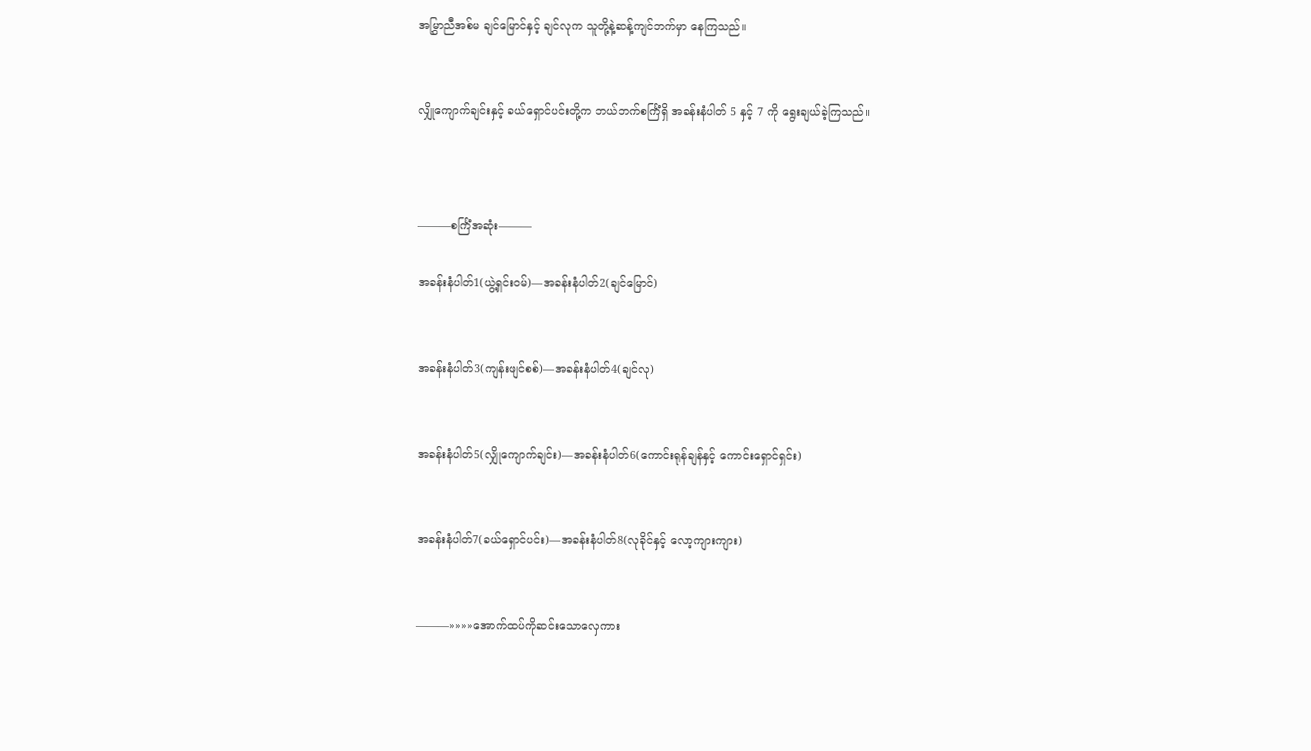အမြွှာညီအစ်မ ချင်မြောင်နှင့် ချင်လုက သူတို့နဲ့ဆန့်ကျင်ဘက်မှာ နေကြသည်။


လျှိုကျောက်ချင်းနှင့် ခယ်ရှောင်ပင်းတို့က ဘယ်ဘက်စင်္ကြံရှိ အခန်းနံပါတ် 5 နှင့် 7 ကို ရွေးချယ်ခဲ့ကြသည်။



———စင်္ကြံအဆုံး———

အခန်းနံပါတ်1(ယွဲ့ရှင်းဝမ်)—အခန်းနံပါတ်2(ချင်မြောင်)


အခန်းနံပါတ်3(ကျန်းဖျင်စစ်)—အခန်းနံပါတ်4(ချင်လု)


အခန်းနံပါတ်5(လျှိုကျောက်ချင်း)—အခန်းနံပါတ်6(ကောင်းရုန်ချန်နှင့် ကောင်းရှောင်ရှင်း)


အခန်းနံပါတ်7(ခယ်ရှောင်ပင်း)—အခန်းနံပါတ်8(လုခိုင်နှင့် လော့ကျားကျား)


———»»»»အောက်ထပ်ကိုဆင်းသောလှေကား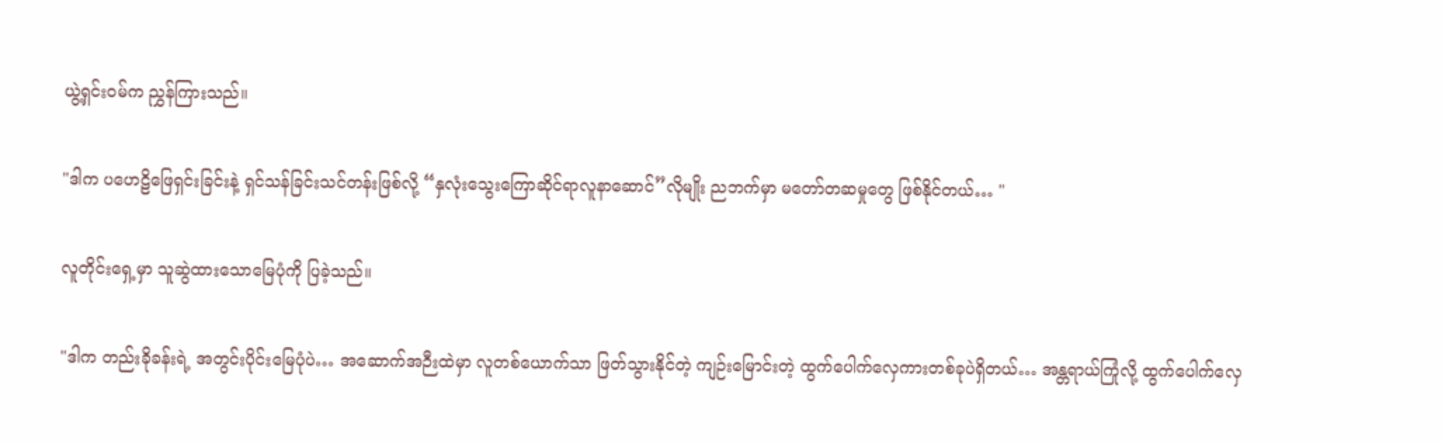ယွဲ့ရှင်းဝမ်က ညွှန်ကြားသည်။

"ဒါက ပဟေဠိဖြေရှင်းခြင်းနဲ့ ရှင်သန်ခြင်းသင်တန်းဖြစ်လို့ “နှလုံးသွေးကြောဆိုင်ရာလူနာဆောင်”လိုမျိုး ညဘက်မှာ မတော်တဆမှုတွေ ဖြစ်နိုင်တယ်… "

လူတိုင်းရှေ့မှာ သူဆွဲထားသောမြေပုံကို ပြခဲ့သည်။

"ဒါက တည်းခိုခန်းရဲ့ အတွင်းပိုင်းမြေပုံပဲ… အဆောက်အဉီးထဲမှာ လူတစ်ယောက်သာ ဖြတ်သွားနိုင်တဲ့ ကျဉ်းမြောင်းတဲ့ ထွက်ပေါက်လှေကားတစ်ခုပဲရှိတယ်… အန္တရာယ်ကြုံလို့ ထွက်ပေါက်လှေ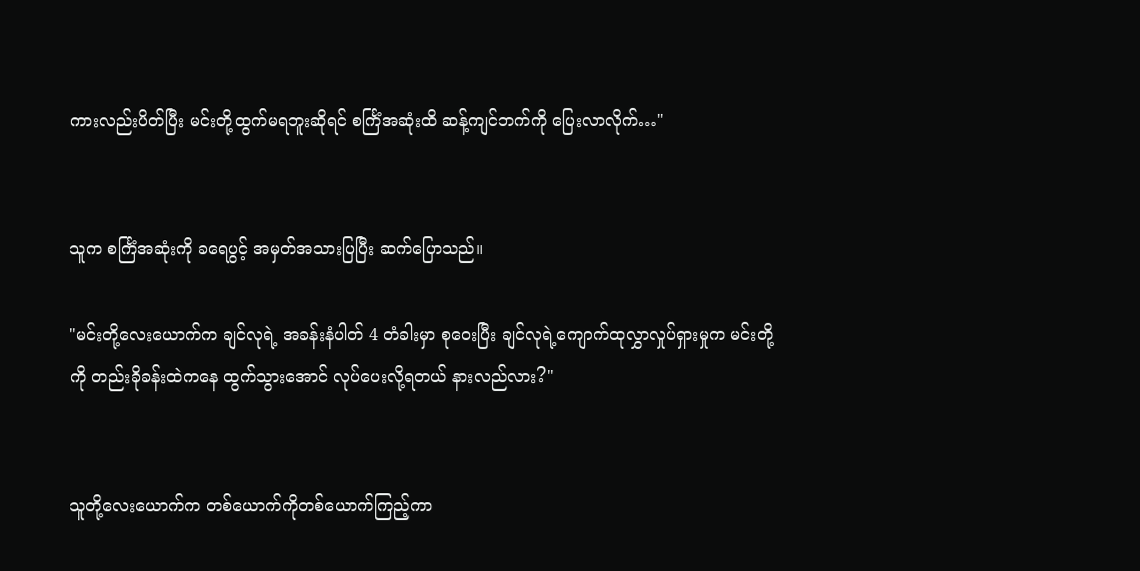ကားလည်းပိတ်ပြီး မင်းတို့ထွက်မရဘူးဆိုရင် စင်္ကြံအဆုံးထိ ဆန့်ကျင်ဘက်ကို ပြေးလာလိုက်…"


သူက စင်္ကြံအဆုံးကို ခရေပွင့် အမှတ်အသားပြပြီး ဆက်ပြောသည်။

"မင်းတို့လေးယောက်က ချင်လုရဲ့ အခန်းနံပါတ် 4 တံခါးမှာ စုဝေးပြီး ချင်လုရဲ့ကျောက်ထုလွှာလှုပ်ရှားမှုက မင်းတို့ကို တည်းခိုခန်းထဲကနေ ထွက်သွားအောင် လုပ်ပေးလို့ရတယ် နားလည်လား?"


သူတို့လေးယောက်က တစ်ယောက်ကိုတစ်ယောက်ကြည့်ကာ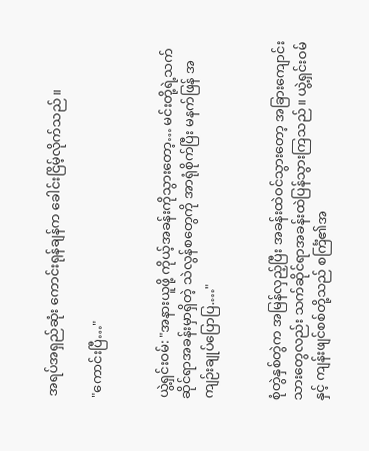အရပ်အရှည်ဆုံး ကောင်းရုန်ချန်က ခေါင်းငြိမ့်လိုက်သည်။

"ကောင်းပြီ…"


ယွဲ့ရှင်းဝမ်: "အနားယူဖို့ ကိုယ့်အခန်းကိုသွားတော့… မင်းတို့ရဲ့သက်ဆိုင်ရာအခန်းမှာရှိတဲ့ သဲလွန်စတွေကို အာရုံစိုက်ပြီး မနက်ဖြန် အကျဉ်းချုပ်ပြောပြ.…"


စုံတွဲနှစ်တွဲက အမြန်လှည့်ပြီး အခန်းထဲဝင်သွားတော့ အခြားကျောင်းသားတွေလည်း သက်ဆိုင်ရာအခန်းထဲပြန်သွားကြသည်။ ယွဲ့ရှင်းဝမ်နှင့် ကျန်းဖျင်စစ်တို့သည် စင်္ကြံ၏အ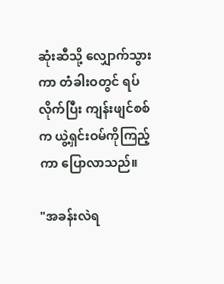ဆုံးဆီသို့ လျှောက်သွားကာ တံခါးဝတွင် ရပ်လိုက်ပြီး ကျန်းဖျင်စစ်က ယွဲ့ရှင်းဝမ်ကိုကြည့်ကာ ပြောလာသည်။

"အခန်းလဲရ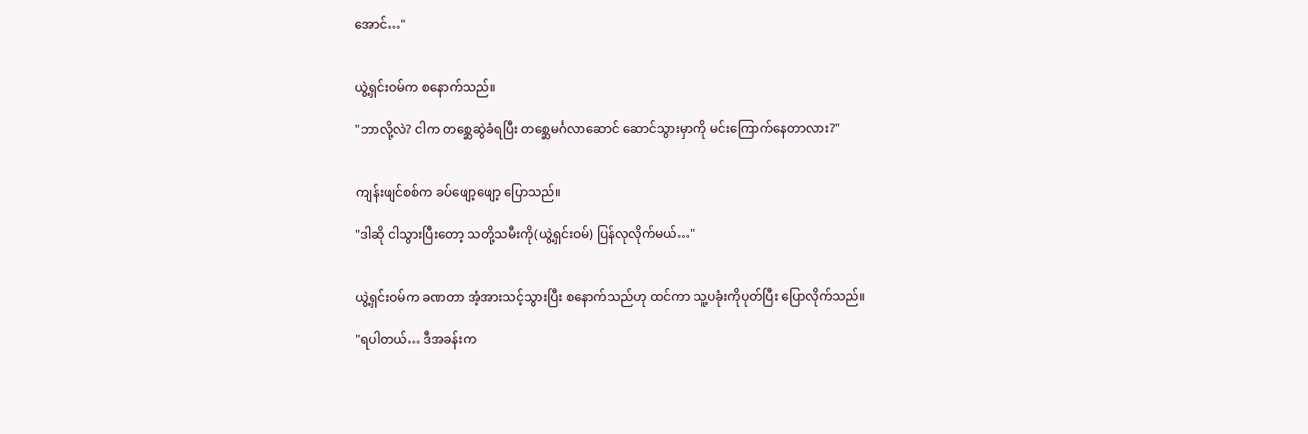အောင်…"


ယွဲ့ရှင်းဝမ်က စနောက်သည်။

"ဘာလို့လဲ? ငါက တစ္ဆေဆွဲခံရပြီး တစ္ဆေမင်္ဂလာဆောင်‌ ဆောင်သွားမှာကို မင်းကြောက်နေတာလား?"


ကျန်းဖျင်စစ်က ခပ်ဖျော့ဖျော့ ပြောသည်။

"ဒါဆို ငါသွားပြီးတော့ သတို့သမီးကို(ယွဲ့ရှင်းဝမ်) ပြန်လုလိုက်မယ်…"


ယွဲ့ရှင်းဝမ်က ခဏတာ အံ့အားသင့်သွားပြီး စနောက်သည်ဟု ထင်ကာ သူ့ပခုံးကိုပုတ်ပြီး ပြောလိုက်သည်။

"ရပါတယ်… ဒီအခန်းက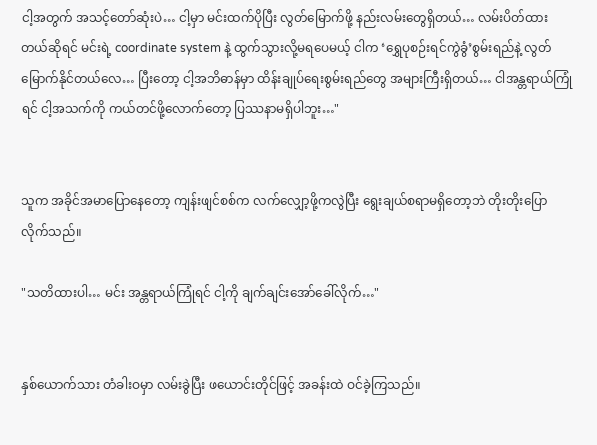ငါ့အတွက် အသင့်တော်ဆုံးပဲ… ငါ့မှာ မင်းထက်ပိုပြီး လွတ်မြောက်ဖို့ နည်းလမ်းတွေရှိတယ်… လမ်းပိတ်ထားတယ်ဆိုရင် မင်းရဲ့ coordinate system နဲ့ ထွက်သွားလို့မရပေမယ့် ငါက ‘ရွှေပုစဉ်းရင်ကွဲခွံ’စွမ်းရည်နဲ့ လွတ်မြောက်နိုင်တယ်လေ… ပြီးတော့ ငါ့အဘိဓာန်မှာ ထိန်းချုပ်ရေးစွမ်းရည်တွေ အများကြီးရှိတယ်… ငါအန္တရာယ်ကြုံရင် ငါ့အသက်ကို ကယ်တင်ဖို့လောက်တော့ ပြဿနာမရှိပါဘူး…"


သူက အခိုင်အမာပြောနေတော့ ကျန်းဖျင်စစ်က လက်လျှော့ဖို့ကလွဲပြီး ရွေးချယ်စရာမရှိတော့ဘဲ တိုးတိုးပြောလိုက်သည်။

"သတိထားပါ… မင်း အန္တရာယ်ကြုံရင် ငါ့ကို ချက်ချင်းအော်ခေါ်လိုက်…"


နှစ်ယောက်သား တံခါးဝမှာ လမ်းခွဲပြီး ဖယောင်းတိုင်ဖြင့် အခန်းထဲ ဝင်ခဲ့ကြသည်။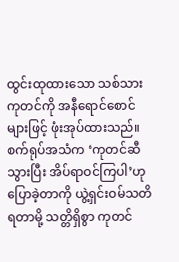ထွင်းထုထားသော သစ်သားကုတင်ကို အနီရောင်စောင်များဖြင့် ဖုံးအုပ်ထားသည်။ စက်ရုပ်အသံက ‘ကုတင်ဆီသွားပြီး အိပ်ရာဝင်ကြပါ’ဟု ပြောခဲ့တာကို ယွဲ့ရှင်းဝမ်သတိရတာမို့ သတ္တိရှိစွာ ကုတင်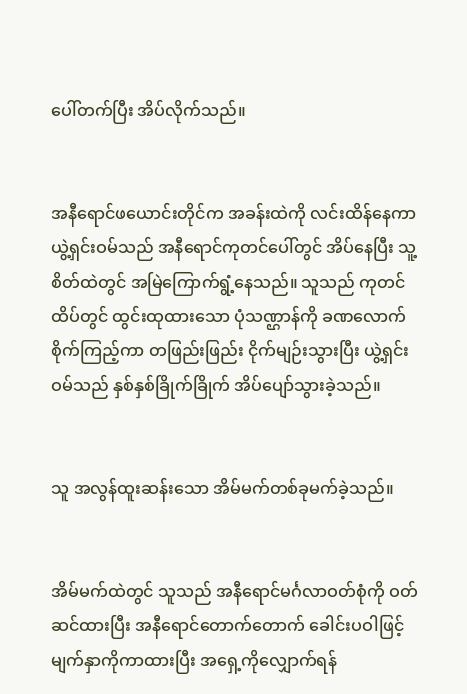ပေါ်တက်ပြီး အိပ်လိုက်သည်။


အနီရောင်ဖယောင်းတိုင်က အခန်းထဲကို လင်းထိန်နေကာ ယွဲ့ရှင်းဝမ်သည် အနီရောင်ကုတင်ပေါ်တွင် အိပ်နေပြီး သူ့စိတ်ထဲတွင် အမြဲကြောက်ရွံ့နေသည်။ သူသည် ကုတင်ထိပ်တွင် ထွင်းထုထားသော ပုံသဏ္ဌာန်ကို ခဏလောက် စိုက်ကြည့်ကာ တဖြည်းဖြည်း ငိုက်မျဉ်းသွားပြီး ယွဲ့ရှင်းဝမ်သည် နှစ်နှစ်ခြိုက်ခြိုက် အိပ်ပျော်သွားခဲ့သည်။


သူ အလွန်ထူးဆန်းသော အိမ်မက်တစ်ခုမက်ခဲ့သည်။


အိမ်မက်ထဲတွင် သူသည် အနီရောင်မင်္ဂလာဝတ်စုံကို ဝတ်ဆင်ထားပြီး အနီရောင်တောက်တောက် ခေါင်းပဝါဖြင့် မျက်နှာကိုကာထားပြီး အရှေ့ကိုလျှောက်ရန်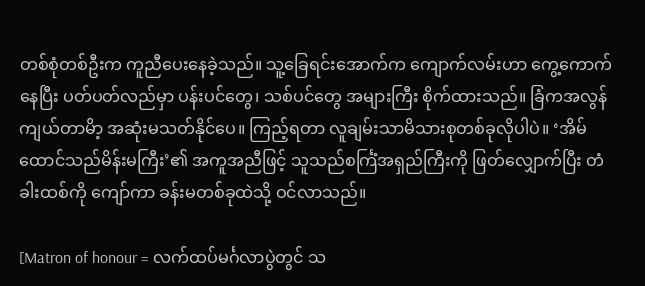တစ်စုံတစ်ဦးက ကူညီပေးနေခဲ့သည်။ သူ့ခြေရင်းအောက်က ကျောက်လမ်းဟာ ကွေ့ကောက်နေပြီး ပတ်ပတ်လည်မှာ ပန်းပင်တွေ၊ သစ်ပင်တွေ အများကြီး စိုက်ထားသည်။ ခြံကအလွန်ကျယ်တာမိာ့ အဆုံးမသတ်နိုင်ပေ။ ကြည့်ရတာ လူချမ်းသာမိသားစုတစ်ခုလိုပါပဲ။ ‘အိမ်ထောင်သည်မိန်းမကြီး’၏ အကူအညီဖြင့် သူသည်စင်္ကြံအရှည်ကြီးကို ဖြတ်လျှောက်ပြီး တံခါးထစ်ကို ကျော်ကာ ခန်းမတစ်ခုထဲသို့ ဝင်လာသည်။

[Matron of honour = လက်ထပ်မင်္ဂလာပွဲတွင် သ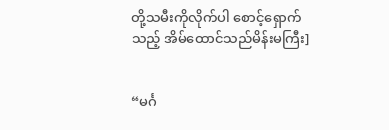တို့သမီးကိုလိုက်ပါ စောင့်ရှောက်သည့် အိမ်ထောင်သည်မိန်းမကြီး]


“မင်္ဂ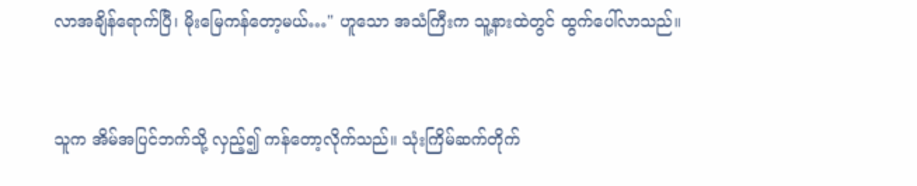လာအချိန်ရောက်ပြီ၊ မိုးမြေကန်တော့မယ်…" ဟူသော အသံကြီးက သူ့နားထဲတွင် ထွက်ပေါ်လာသည်။


သူက အိမ်အပြင်ဘက်သို့ လှည့်၍ ကန်တော့လိုက်သည်။ သုံးကြိမ်ဆက်တိုက်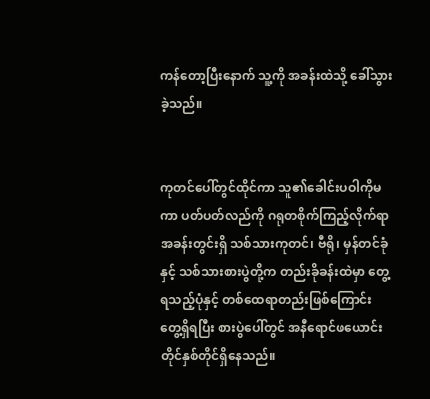ကန်တော့ပြီးနောက် သူ့ကို အခန်းထဲသို့ ခေါ်သွားခဲ့သည်။


ကုတင်ပေါ်တွင်ထိုင်ကာ သူ၏ခေါင်းပဝါကိုမကာ ပတ်ပတ်လည်ကို ဂရုတစိုက်ကြည့်လိုက်ရာ အခန်းတွင်းရှိ သစ်သားကုတင်၊ ဗီရို၊ မှန်တင်ခုံနှင့် သစ်သားစားပွဲတို့က တည်းခိုခန်းထဲမှာ တွေ့ရသည့်ပုံနှင့် တစ်ထေရာတည်းဖြစ်ကြောင်း တွေ့ရှိရပြီး စားပွဲပေါ်တွင် အနီရောင်ဖယောင်းတိုင်နှစ်တိုင်ရှိနေသည်။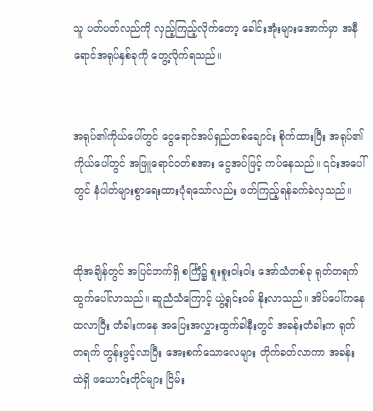သူ ပတ်ပတ်လည်ကို လှည့်ကြည့်လိုက်တော့ ခေါင်းအုံးများအောက်မှာ အနီရောင်အရုပ်နှစ်ခုကို တွေ့လိုက်ရသည်။


အရုပ်၏ကိုယ်ပေါ်တွင် ငွေရောင်အပ်ရှည်တစ်ချောင်း စိုက်ထားပြီး အရုပ်၏ကိုယ်ပေါ်တွင် အဖြူရောင်ဝတ်စအား ငွေအပ်ဖြင့် ကပ်နေသည်။ ၎င်းအပေါ်တွင် နံပါတ်များစွာရေးထားပုံရသော်လည်း ဖတ်ကြည့်ရန်ခက်ခဲလှသည်။


ထိုအချိန်တွင် အပြင်ဘက်ရှိ စင်္ကြံ၌ စူးစူးဝါးဝါး အော်သံတစ်ခု ရုတ်တရက် ထွက်ပေါ်လာသည်။ ‌ဆူညံသံကြောင့် ယွဲ့ရှင်းဝမ် နိုးလာသည်။ အိပ်ပေါ်ကနေ ထလာပြီး တံခါးကနေ အပြေးအလွှားထွက်ခါနီးတွင် အခန်းတံခါးက ရုတ်တရက် တွန်းဖွင့်လာပြီး အေးစက်သောလေများ တိုက်ခတ်လာကာ အခန်းထဲရှိ ဖယောင်းတိုင်များ ငြိမ်း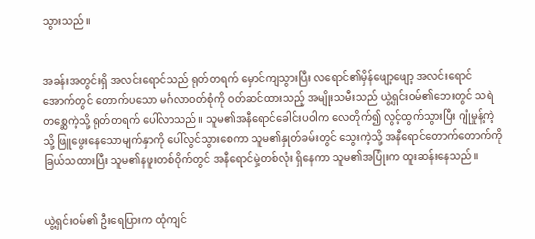သွားသည်။


အခန်းအတွင်းရှိ အလင်းရောင်သည် ရုတ်တရက် မှောင်ကျသွားပြီး လရောင်၏မှိန်ဖျော့ဖျော့ အလင်းရောင်အောက်တွင် တောက်ပသော မင်္ဂလာဝတ်စုံကို ဝတ်ဆင်ထားသည့် အမျိုးသမီးသည် ယွဲ့ရှင်းဝမ်၏ဘေးတွင် သရဲတစ္ဆေကဲ့သို့ ရုတ်တရက် ပေါ်လာသည်။ သူမ၏အနီရောင်ခေါင်းပဝါက လေတိုက်၍ လွင့်ထွက်သွားပြီး ဂျုံမှုန့်ကဲ့သို့ ဖြူဖွေးနေသောမျက်နှာကို ပေါ်လွင်သွားစေကာ သူမ၏နှုတ်ခမ်းတွင် သွေးကဲ့သို့ အနီရောင်တောက်တောက်ကို ခြယ်သထားပြီး သူမ၏နဖူးတစ်ဝိုက်တွင် အနီရောင်မှဲ့တစ်လုံး ရှိနေကာ သူမ၏အပြုံးက ထူးဆန်းနေသည်။


ယွဲ့ရှင်းဝမ်၏ ဦးရေပြားက ထုံကျင်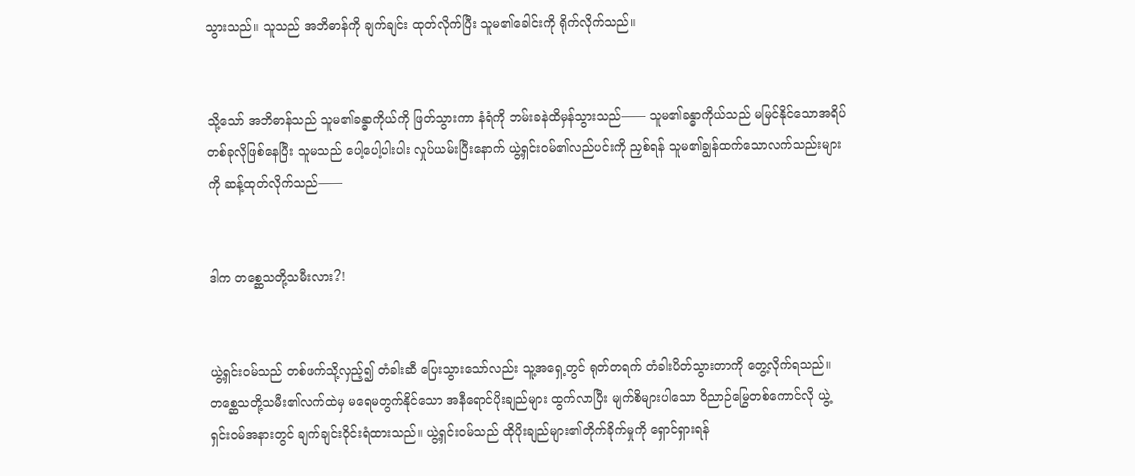သွားသည်။ သူသည် အဘိဓာန်ကို ချက်ချင်း ထုတ်လိုက်ပြီး သူမ၏ခေါင်းကို ရိုက်လိုက်သည်။


သို့သော် အဘိဓာန်သည် သူမ၏ခန္ဓာကိုယ်ကို ဖြတ်သွားကာ နံရံကို ဘမ်းခနဲထိမှန်သွားသည်—— သူမ၏ခန္ဓာကိုယ်သည် မမြင်နိုင်သောအရိပ်တစ်ခုလိုဖြစ်နေပြီး သူမသည် ပေါ့ပေါ့ပါးပါး လှုပ်ယမ်းပြီးနောက် ယွဲ့ရှင်းဝမ်၏လည်ပင်းကို ညှစ်ရန် သူမ၏ချွန်ထက်သောလက်သည်းများကို ဆန့်ထုတ်လိုက်သည်——


ဒါက တစ္ဆေသတို့သမီးလား?!


ယွဲ့ရှင်းဝမ်သည် တစ်ဖက်သို့လှည့်၍ တံခါးဆီ ပြေးသွားသော်လည်း သူ့အရှေ့တွင် ရုတ်တရက် တံခါးပိတ်သွားတာကို တွေ့လိုက်ရသည်။ တစ္ဆေသတို့သမီး၏လက်ထဲမှ မရေမတွက်နိုင်သော အနီရောင်ပိုးချည်များ ထွက်လာပြီး မျက်စိများပါသော ဝိညာဉ်မြွေတစ်ကောင်လို ယွဲ့ရှင်းဝမ်အနားတွင် ချက်ချင်းဝိုင်းရံထားသည်။ ယွဲ့ရှင်းဝမ်သည် ထိုပိုးချည်များ၏တိုက်ခိုက်မှုကို ရှောင်ရှားရန်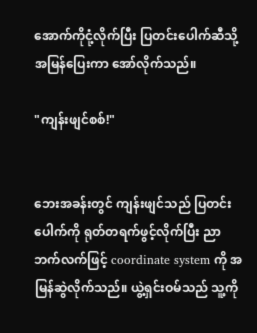အောက်ကိုငုံ့လိုက်ပြီး ပြတင်းပေါက်ဆီသို့ အမြန်ပြေးကာ အော်လိုက်သည်။

"ကျန်းဖျင်စစ်!"


ဘေးအခန်းတွင် ကျန်းဖျင်သည် ပြတင်းပေါက်ကို ရုတ်တရက်ဖွင့်လိုက်ပြီး ညာဘက်လက်ဖြင့် coordinate system ကို အမြန်ဆွဲလိုက်သည်။ ယွဲ့ရှင်းဝမ်သည် သူ့ကို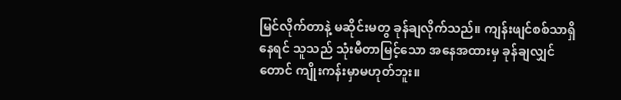မြင်လိုက်တာနဲ့ မဆိုင်းမတွ ခုန်ချလိုက်သည်။ ကျန်းဖျင်စစ်သာရှိနေရင် သူသည် သုံးမီတာမြင့်သော အနေအထားမှ ခုန်ချလျှင်တောင် ကျိုးကန်းမှာမဟုတ်ဘူး။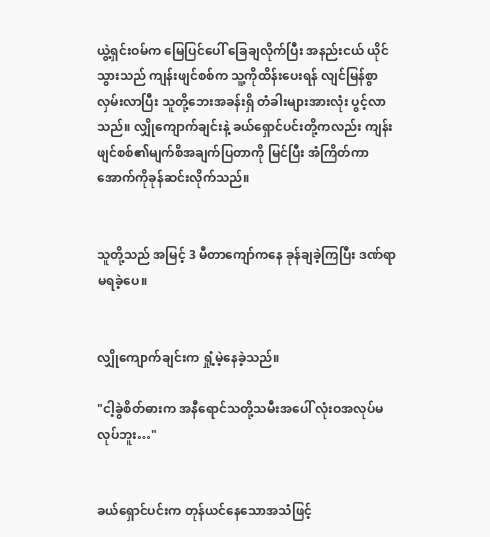ယွဲ့ရှင်းဝမ်က မြေပြင်ပေါ် ခြေချလိုက်ပြီး အနည်းငယ် ယိုင်သွားသည် ကျန်းဖျင်စစ်က သူ့ကိုထိန်းပေးရန် လျင်မြန်စွာ လှမ်းလာပြီး သူတို့ဘေးအခန်းရှိ တံခါးများအားလုံး ပွင့်လာသည်။ လျှိုကျောက်ချင်းနဲ့ ခယ်ရှောင်ပင်းတို့ကလည်း ကျန်းဖျင်စစ်၏မျက်စိအချက်ပြတာကို မြင်ပြီး အံကြိတ်ကာ အောက်ကိုခုန်ဆင်းလိုက်သည်။


သူတို့သည် အမြင့် 3 မီတာကျော်ကနေ ခုန်ချခဲ့ကြပြီး ဒဏ်ရာမရခဲ့ပေ။


လျှိုကျောက်ချင်းက ရှုံ့မဲ့နေခဲ့သည်။

"ငါ့ခွဲစိတ်ဓားက အနီရောင်သတို့သမီးအပေါ် လုံးဝအလုပ်မလုပ်ဘူး…"


ခယ်ရှောင်ပင်းက တုန်ယင်နေသောအသံဖြင့်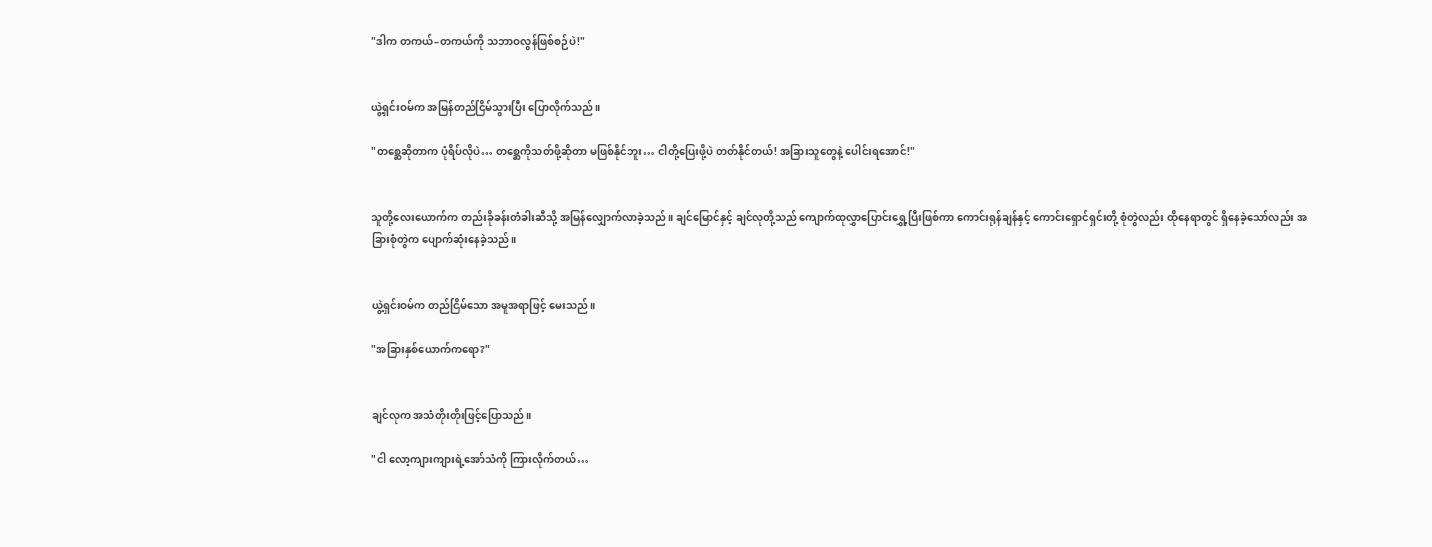"ဒါက တကယ်–တကယ်ကို သဘာဝလွန်ဖြစ်စဉ်ပဲ!"


ယွဲ့ရှင်းဝမ်က အမြန်တည်ငြိမ်သွားပြီး ပြောလိုက်သည်။

"တစ္ဆေဆိုတာက ပုံရိပ်လိုပဲ… တစ္ဆေကိုသတ်ဖို့ဆိုတာ မဖြစ်နိုင်ဘူး… ငါတို့ပြေးဖို့ပဲ တတ်နိုင်တယ်! အခြားသူတွေနဲ့ ပေါင်းရအောင်!"


သူတို့လေးယောက်က တည်းခိုခန်းတံခါးဆီသို့ အမြန်လျှောက်လာခဲ့သည်။ ချင်မြောင်နှင့် ချင်လုတို့သည် ကျောက်ထုလွှာပြောင်းရွှေ့ပြီးဖြစ်ကာ ကောင်းရုန်ချန်နှင့် ကောင်းရှောင်ရှင်းတို့ စုံတွဲလည်း ထိုနေရာတွင် ရှိနေခဲ့သော်လည်း အခြားစုံတွဲက ပျောက်ဆုံးနေခဲ့သည်။


ယွဲ့ရှင်းဝမ်က တည်ငြိမ်သော အမူအရာဖြင့် မေးသည်။

"အခြားနှစ်ယောက်ကရော?"


ချင်လုက အသံတိုးတိုးဖြင့်ပြောသည်။

"ငါ လော့ကျားကျားရဲ့အော်သံကို ကြားလိုက်တယ်…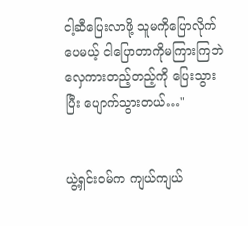ငါ့ဆီပြေးလာဖို့ သူမကိုပြောလိုက်ပေမယ့် ငါပြောတာကိုမကြားကြဘဲ လှေကားတည့်တည့်ကို ပြေးသွားပြီး ပျောက်သွားတယ်…"


ယွဲ့ရှင်းဝမ်က ကျယ်ကျယ်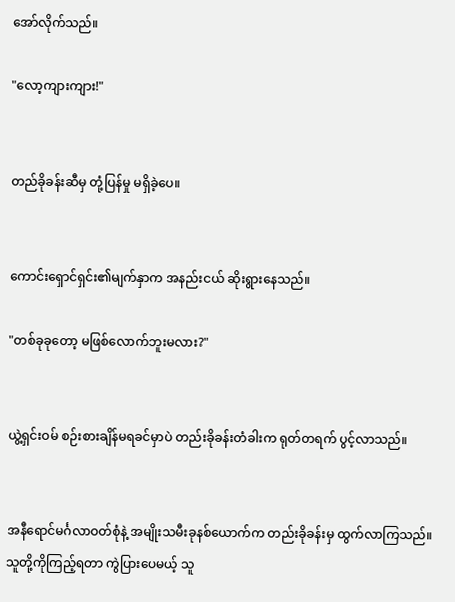အော်လိုက်သည်။

"လော့ကျားကျား!"


တည်ခိုခန်းဆီမှ တုံ့ပြန်မှု မရှိခဲ့ပေ။


ကောင်းရှောင်ရှင်း၏မျက်နှာက အနည်းငယ် ဆိုးရွားနေသည်။

"တစ်ခုခုတော့ မဖြစ်လောက်ဘူးမလား?"


ယွဲ့ရှင်းဝမ် စဉ်းစားချိန်မရခင်မှာပဲ တည်းခိုခန်းတံခါးက ရုတ်တရက် ပွင့်လာသည်။


အနီရောင်မင်္ဂလာဝတ်စုံနဲ့ အမျိုးသမီးခုနစ်ယောက်က တည်းခိုခန်းမှ ထွက်လာကြသည်။ သူတို့ကိုကြည့်ရတာ ကွဲပြားပေမယ့် သူ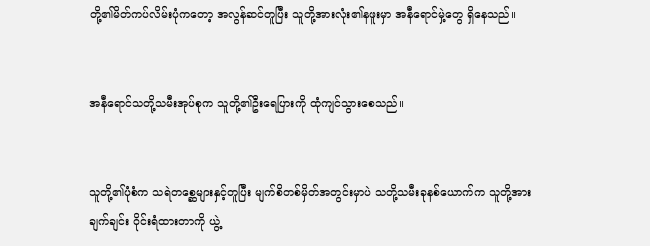တို့၏မိတ်ကပ်လိမ်းပုံကတော့ အလွန်ဆင်တူပြီး သူတို့အားလုံး၏နဖူးမှာ အနီရောင်မှဲ့တွေ ရှိနေသည်။


အနီရောင်သတို့သမီးအုပ်စုက သူတို့၏ဦးရေပြားကို ထုံကျင်သွားစေသည်။


သူတို့၏ပုံစံက သရဲတစ္ဆေများနှင့်တူပြီး မျက်စိတစ်မှိတ်အတွင်းမှာပဲ သတို့သမီးခုနစ်ယောက်က သူတို့အား ချက်ချင်း ဝိုင်းရံထားတာကို ယွဲ့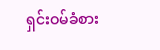ရှင်းဝမ်ခံစား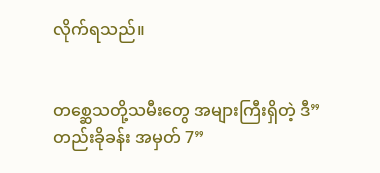လိုက်ရသည်။


တစ္ဆေသတို့သမီးတွေ အများကြီးရှိတဲ့ ဒီ”တည်းခိုခန်း အမှတ် 7”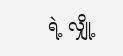ရဲ့ လျှို့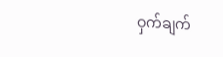ဝှက်ချက်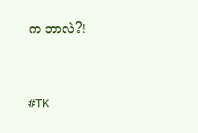က ဘာလဲ?!


#TK